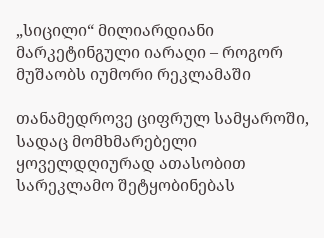„სიცილი“ მილიარდიანი მარკეტინგული იარაღი – როგორ მუშაობს იუმორი რეკლამაში

თანამედროვე ციფრულ სამყაროში, სადაც მომხმარებელი ყოველდღიურად ათასობით სარეკლამო შეტყობინებას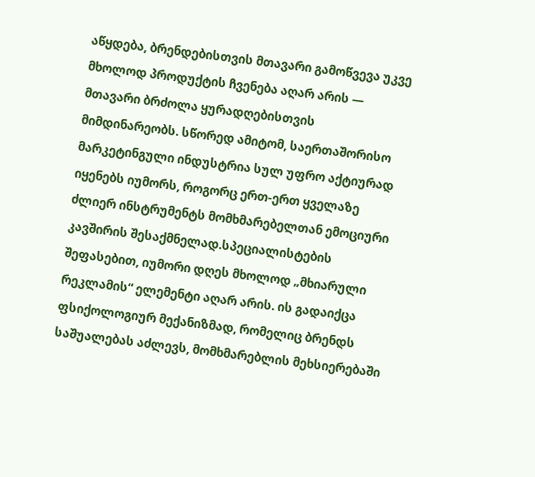აწყდება, ბრენდებისთვის მთავარი გამოწვევა უკვე მხოლოდ პროდუქტის ჩვენება აღარ არის — მთავარი ბრძოლა ყურადღებისთვის მიმდინარეობს. სწორედ ამიტომ, საერთაშორისო მარკეტინგული ინდუსტრია სულ უფრო აქტიურად იყენებს იუმორს, როგორც ერთ-ერთ ყველაზე ძლიერ ინსტრუმენტს მომხმარებელთან ემოციური კავშირის შესაქმნელად.სპეციალისტების შეფასებით, იუმორი დღეს მხოლოდ „მხიარული რეკლამის“ ელემენტი აღარ არის. ის გადაიქცა ფსიქოლოგიურ მექანიზმად, რომელიც ბრენდს საშუალებას აძლევს, მომხმარებლის მეხსიერებაში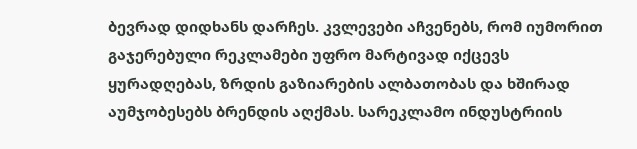ბევრად დიდხანს დარჩეს. კვლევები აჩვენებს, რომ იუმორით გაჯერებული რეკლამები უფრო მარტივად იქცევს ყურადღებას, ზრდის გაზიარების ალბათობას და ხშირად აუმჯობესებს ბრენდის აღქმას. სარეკლამო ინდუსტრიის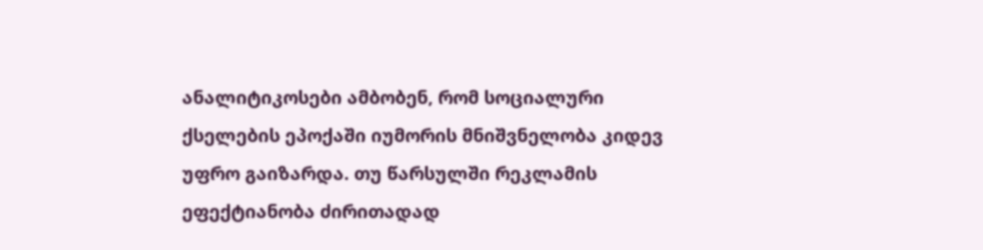ანალიტიკოსები ამბობენ, რომ სოციალური ქსელების ეპოქაში იუმორის მნიშვნელობა კიდევ უფრო გაიზარდა. თუ წარსულში რეკლამის ეფექტიანობა ძირითადად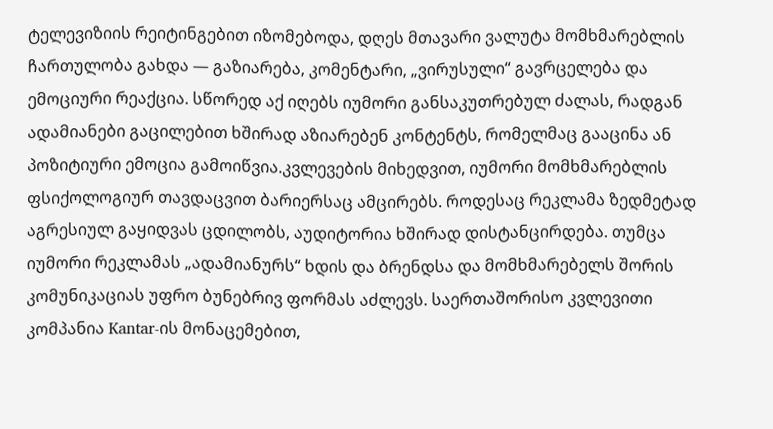ტელევიზიის რეიტინგებით იზომებოდა, დღეს მთავარი ვალუტა მომხმარებლის ჩართულობა გახდა — გაზიარება, კომენტარი, „ვირუსული“ გავრცელება და ემოციური რეაქცია. სწორედ აქ იღებს იუმორი განსაკუთრებულ ძალას, რადგან ადამიანები გაცილებით ხშირად აზიარებენ კონტენტს, რომელმაც გააცინა ან პოზიტიური ემოცია გამოიწვია.კვლევების მიხედვით, იუმორი მომხმარებლის ფსიქოლოგიურ თავდაცვით ბარიერსაც ამცირებს. როდესაც რეკლამა ზედმეტად აგრესიულ გაყიდვას ცდილობს, აუდიტორია ხშირად დისტანცირდება. თუმცა იუმორი რეკლამას „ადამიანურს“ ხდის და ბრენდსა და მომხმარებელს შორის კომუნიკაციას უფრო ბუნებრივ ფორმას აძლევს. საერთაშორისო კვლევითი კომპანია Kantar-ის მონაცემებით,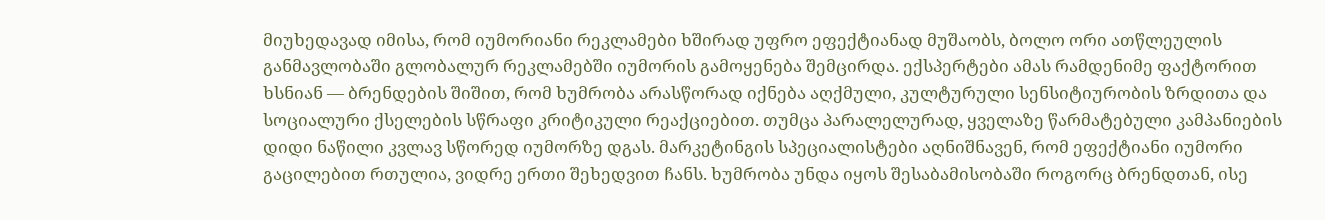მიუხედავად იმისა, რომ იუმორიანი რეკლამები ხშირად უფრო ეფექტიანად მუშაობს, ბოლო ორი ათწლეულის განმავლობაში გლობალურ რეკლამებში იუმორის გამოყენება შემცირდა. ექსპერტები ამას რამდენიმე ფაქტორით ხსნიან — ბრენდების შიშით, რომ ხუმრობა არასწორად იქნება აღქმული, კულტურული სენსიტიურობის ზრდითა და სოციალური ქსელების სწრაფი კრიტიკული რეაქციებით. თუმცა პარალელურად, ყველაზე წარმატებული კამპანიების დიდი ნაწილი კვლავ სწორედ იუმორზე დგას. მარკეტინგის სპეციალისტები აღნიშნავენ, რომ ეფექტიანი იუმორი გაცილებით რთულია, ვიდრე ერთი შეხედვით ჩანს. ხუმრობა უნდა იყოს შესაბამისობაში როგორც ბრენდთან, ისე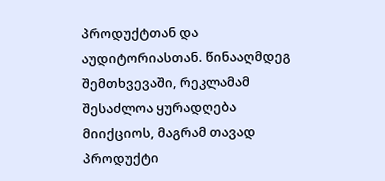პროდუქტთან და აუდიტორიასთან. წინააღმდეგ შემთხვევაში, რეკლამამ შესაძლოა ყურადღება მიიქციოს, მაგრამ თავად პროდუქტი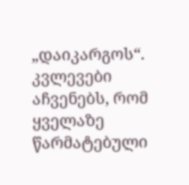„დაიკარგოს“. კვლევები აჩვენებს, რომ ყველაზე წარმატებული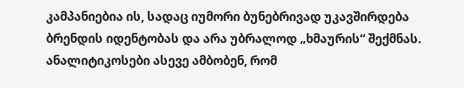კამპანიებია ის, სადაც იუმორი ბუნებრივად უკავშირდება ბრენდის იდენტობას და არა უბრალოდ „ხმაურის“ შექმნას. ანალიტიკოსები ასევე ამბობენ, რომ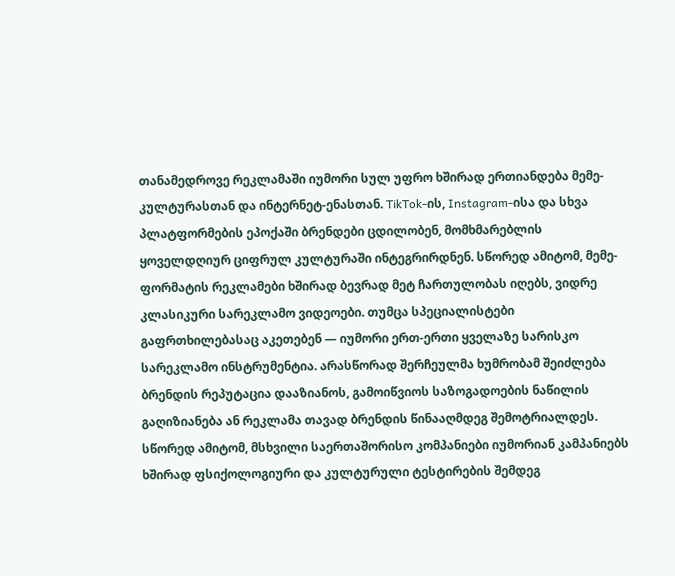თანამედროვე რეკლამაში იუმორი სულ უფრო ხშირად ერთიანდება მემე-კულტურასთან და ინტერნეტ-ენასთან. TikTok-ის, Instagram-ისა და სხვა პლატფორმების ეპოქაში ბრენდები ცდილობენ, მომხმარებლის ყოველდღიურ ციფრულ კულტურაში ინტეგრირდნენ. სწორედ ამიტომ, მემე-ფორმატის რეკლამები ხშირად ბევრად მეტ ჩართულობას იღებს, ვიდრე კლასიკური სარეკლამო ვიდეოები. თუმცა სპეციალისტები გაფრთხილებასაც აკეთებენ — იუმორი ერთ-ერთი ყველაზე სარისკო სარეკლამო ინსტრუმენტია. არასწორად შერჩეულმა ხუმრობამ შეიძლება ბრენდის რეპუტაცია დააზიანოს, გამოიწვიოს საზოგადოების ნაწილის გაღიზიანება ან რეკლამა თავად ბრენდის წინააღმდეგ შემოტრიალდეს. სწორედ ამიტომ, მსხვილი საერთაშორისო კომპანიები იუმორიან კამპანიებს ხშირად ფსიქოლოგიური და კულტურული ტესტირების შემდეგ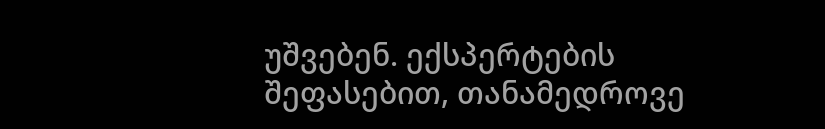უშვებენ. ექსპერტების შეფასებით, თანამედროვე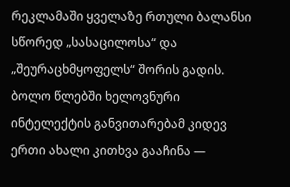რეკლამაში ყველაზე რთული ბალანსი სწორედ „სასაცილოსა“ და „შეურაცხმყოფელს“ შორის გადის. ბოლო წლებში ხელოვნური ინტელექტის განვითარებამ კიდევ ერთი ახალი კითხვა გააჩინა —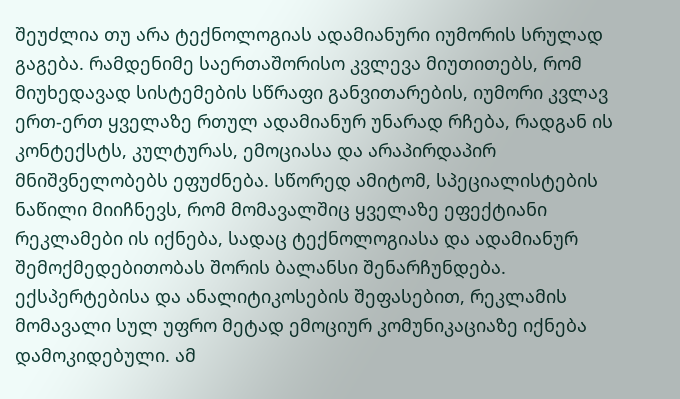შეუძლია თუ არა ტექნოლოგიას ადამიანური იუმორის სრულად გაგება. რამდენიმე საერთაშორისო კვლევა მიუთითებს, რომ მიუხედავად სისტემების სწრაფი განვითარების, იუმორი კვლავ ერთ-ერთ ყველაზე რთულ ადამიანურ უნარად რჩება, რადგან ის კონტექსტს, კულტურას, ემოციასა და არაპირდაპირ მნიშვნელობებს ეფუძნება. სწორედ ამიტომ, სპეციალისტების ნაწილი მიიჩნევს, რომ მომავალშიც ყველაზე ეფექტიანი რეკლამები ის იქნება, სადაც ტექნოლოგიასა და ადამიანურ შემოქმედებითობას შორის ბალანსი შენარჩუნდება. ექსპერტებისა და ანალიტიკოსების შეფასებით, რეკლამის მომავალი სულ უფრო მეტად ემოციურ კომუნიკაციაზე იქნება დამოკიდებული. ამ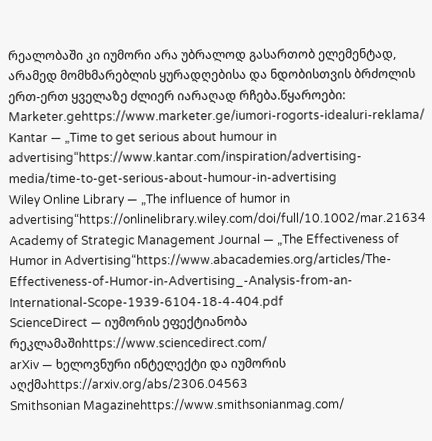რეალობაში კი იუმორი არა უბრალოდ გასართობ ელემენტად, არამედ მომხმარებლის ყურადღებისა და ნდობისთვის ბრძოლის ერთ-ერთ ყველაზე ძლიერ იარაღად რჩება.წყაროები:
Marketer.gehttps://www.marketer.ge/iumori-rogorts-idealuri-reklama/
Kantar — „Time to get serious about humour in advertising“https://www.kantar.com/inspiration/advertising-media/time-to-get-serious-about-humour-in-advertising
Wiley Online Library — „The influence of humor in advertising“https://onlinelibrary.wiley.com/doi/full/10.1002/mar.21634
Academy of Strategic Management Journal — „The Effectiveness of Humor in Advertising“https://www.abacademies.org/articles/The-Effectiveness-of-Humor-in-Advertising_-Analysis-from-an-International-Scope-1939-6104-18-4-404.pdf
ScienceDirect — იუმორის ეფექტიანობა რეკლამაშიhttps://www.sciencedirect.com/
arXiv — ხელოვნური ინტელექტი და იუმორის აღქმაhttps://arxiv.org/abs/2306.04563
Smithsonian Magazinehttps://www.smithsonianmag.com/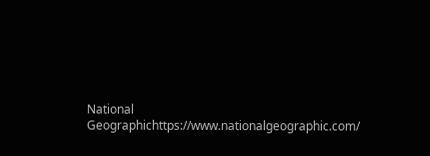National Geographichttps://www.nationalgeographic.com/